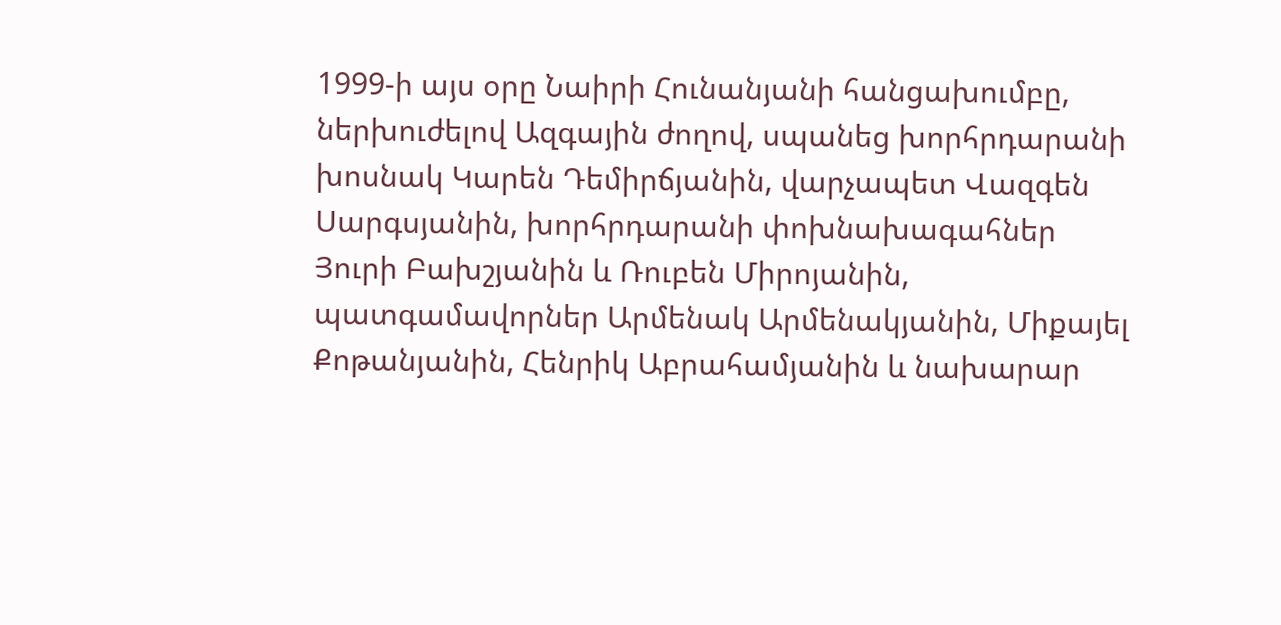1999-ի այս օրը Նաիրի Հունանյանի հանցախումբը, ներխուժելով Ազգային ժողով, սպանեց խորհրդարանի խոսնակ Կարեն Դեմիրճյանին, վարչապետ Վազգեն Սարգսյանին, խորհրդարանի փոխնախագահներ Յուրի Բախշյանին և Ռուբեն Միրոյանին, պատգամավորներ Արմենակ Արմենակյանին, Միքայել Քոթանյանին, Հենրիկ Աբրահամյանին և նախարար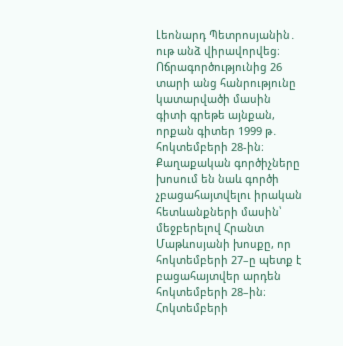Լեոնարդ Պետրոսյանին․ ութ անձ վիրավորվեց։
Ոճրագործությունից 26 տարի անց հանրությունը կատարվածի մասին գիտի գրեթե այնքան, որքան գիտեր 1999 թ․ հոկտեմբերի 28-ին։ Քաղաքական գործիչները խոսում են նաև գործի չբացահայտվելու իրական հետևանքների մասին՝ մեջբերելով Հրանտ Մաթևոսյանի խոսքը, որ հոկտեմբերի 27–ը պետք է բացահայտվեր արդեն հոկտեմբերի 28–ին։
Հոկտեմբերի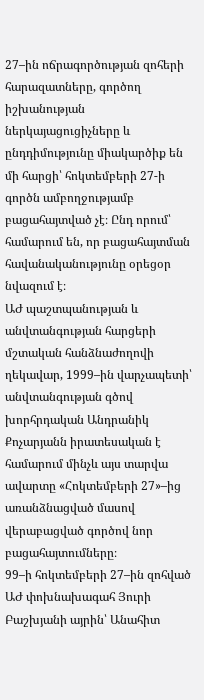27–ին ոճրագործության զոհերի հարազատները, գործող իշխանության ներկայացուցիչները և ընդդիմությունը միակարծիք են մի հարցի՝ հոկտեմբերի 27-ի գործն ամբողջությամբ բացահայտված չէ։ Ընդ որում՝ համարում են, որ բացահայտման հավանականությունը օրեցօր նվազում է։
ԱԺ պաշտպանության և անվտանգության հարցերի մշտական հանձնաժողովի ղեկավար, 1999–ին վարչապետի՝ անվտանգության գծով խորհրդական Անդրանիկ Քոչարյանն իրատեսական է համարում մինչև այս տարվա ավարտը «Հոկտեմբերի 27»–ից առանձնացված մասով վերաբացված գործով նոր բացահայտումները։
99–ի հոկտեմբերի 27–ին զոհված ԱԺ փոխնախագահ Յուրի Բաշխյանի այրին՝ Անահիտ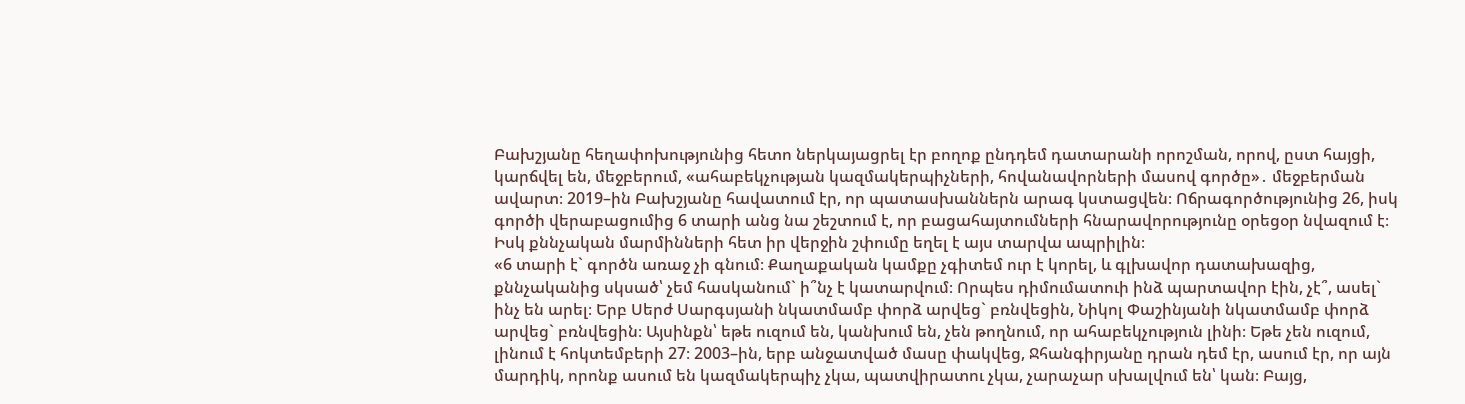Բախշյանը հեղափոխությունից հետո ներկայացրել էր բողոք ընդդեմ դատարանի որոշման, որով, ըստ հայցի, կարճվել են, մեջբերում, «ահաբեկչության կազմակերպիչների, հովանավորների մասով գործը»․ մեջբերման ավարտ։ 2019–ին Բախշյանը հավատում էր, որ պատասխաններն արագ կստացվեն։ Ոճրագործությունից 26, իսկ գործի վերաբացումից 6 տարի անց նա շեշտում է, որ բացահայտումների հնարավորությունը օրեցօր նվազում է։ Իսկ քննչական մարմինների հետ իր վերջին շփումը եղել է այս տարվա ապրիլին։
«6 տարի է` գործն առաջ չի գնում։ Քաղաքական կամքը չգիտեմ ուր է կորել, և գլխավոր դատախազից, քննչականից սկսած՝ չեմ հասկանում` ի՞նչ է կատարվում։ Որպես դիմումատուի ինձ պարտավոր էին, չէ՞, ասել` ինչ են արել։ Երբ Սերժ Սարգսյանի նկատմամբ փորձ արվեց` բռնվեցին, Նիկոլ Փաշինյանի նկատմամբ փորձ արվեց` բռնվեցին։ Այսինքն՝ եթե ուզում են, կանխում են, չեն թողնում, որ ահաբեկչություն լինի։ Եթե չեն ուզում, լինում է հոկտեմբերի 27։ 2003–ին, երբ անջատված մասը փակվեց, Ջհանգիրյանը դրան դեմ էր, ասում էր, որ այն մարդիկ, որոնք ասում են կազմակերպիչ չկա, պատվիրատու չկա, չարաչար սխալվում են՝ կան։ Բայց,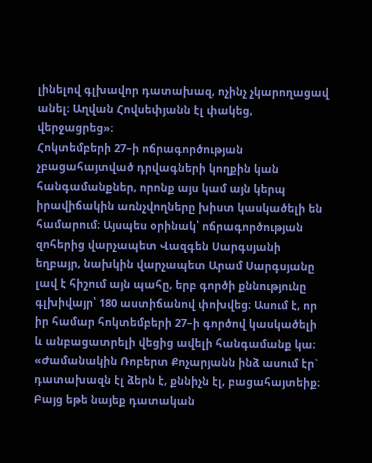լինելով գլխավոր դատախազ, ոչինչ չկարողացավ անել։ Աղվան Հովսեփյանն էլ փակեց, վերջացրեց»։
Հոկտեմբերի 27–ի ոճրագործության չբացահայտված դրվագների կողքին կան հանգամանքներ, որոնք այս կամ այն կերպ իրավիճակին առնչվողները խիստ կասկածելի են համարում։ Այսպես օրինակ՝ ոճրագործության զոհերից վարչապետ Վազգեն Սարգսյանի եղբայր, նախկին վարչապետ Արամ Սարգսյանը լավ է հիշում այն պահը, երբ գործի քննությունը գլխիվայր՝ 180 աստիճանով փոխվեց։ Ասում է, որ իր համար հոկտեմբերի 27–ի գործով կասկածելի և անբացատրելի վեցից ավելի հանգամանք կա։
«Ժամանակին Ռոբերտ Քոչարյանն ինձ ասում էր` դատախազն էլ ձերն է, քննիչն էլ, բացահայտեիք։ Բայց եթե նայեք դատական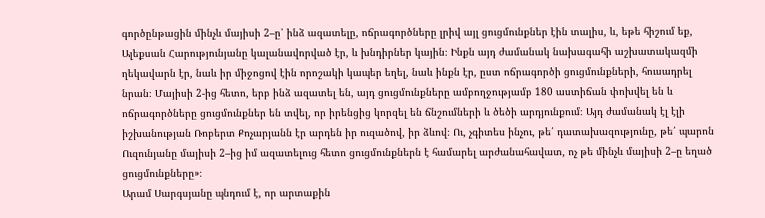գործընթացին մինչև մայիսի 2–ը՝ ինձ ազատելը, ոճրագործները լրիվ այլ ցուցմունքներ էին տալիս, և, եթե հիշում եք, Ալեքսան Հարությունյանը կալանավորված էր, և խնդիրներ կային։ Ինքն այդ ժամանակ նախագահի աշխատակազմի ղեկավարն էր, նաև իր միջոցով էին որոշակի կապեր եղել, նաև ինքն էր, ըստ ոճրագործի ցուցմունքների, հուսադրել նրան։ Մայիսի 2-ից հետո, երբ ինձ ազատել են, այդ ցուցմունքները ամբողջությամբ 180 աստիճան փոխվել են և ոճրագործները ցուցմունքներ են տվել, որ իրենցից կորզել են ճնշումների և ծեծի արդյունքում։ Այդ ժամանակ էլ էլի իշխանության Ռոբերտ Քոչարյանն էր արդեն իր ուզածով, իր ձևով։ Ու, չգիտես ինչու, թե՛ դատախազությունը, թե՛ պարոն Ուզունյանը մայիսի 2–ից իմ ազատելուց հետո ցուցմունքներն է համարել արժանահավատ, ոչ թե մինչև մայիսի 2–ը եղած ցուցմունքները»։
Արամ Սարգսյանը պնդում է, որ արտաքին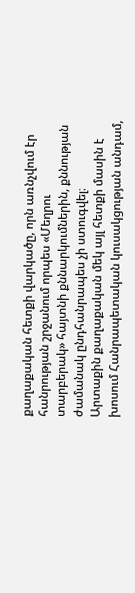քաղաքական հետքի վարկածը, որն առնչվում էր հանրության շրջանում որպես «Մեղրու տարբերակ» հայտնի քննարկումներին, քննության ժամանակ ընդհանրապես չի ստուգվել։
Արտաքին քաղաքական մեկ այլ հետքի մասին է խոսում Հանրապետական կուսակցության անդամ,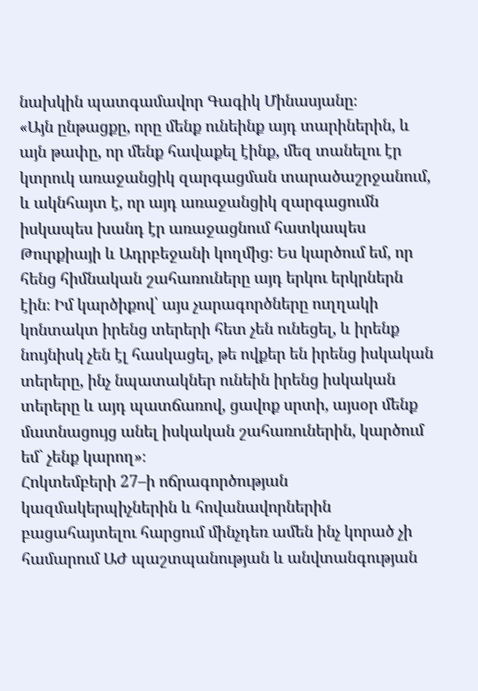նախկին պատգամավոր Գագիկ Մինասյանը։
«Այն ընթացքը, որը մենք ունեինք այդ տարիներին, և այն թափը, որ մենք հավաքել էինք, մեզ տանելու էր կտրուկ առաջանցիկ զարգացման տարածաշրջանում, և ակնհայտ է, որ այդ առաջանցիկ զարգացումն իսկապես խանդ էր առաջացնում հատկապես Թուրքիայի և Ադրբեջանի կողմից։ Ես կարծում եմ, որ հենց հիմնական շահառուները այդ երկու երկրներն էին։ Իմ կարծիքով՝ այս չարագործները ուղղակի կոնտակտ իրենց տերերի հետ չեն ունեցել, և իրենք նույնիսկ չեն էլ հասկացել, թե ովքեր են իրենց իսկական տերերը, ինչ նպատակներ ունեին իրենց իսկական տերերը և այդ պատճառով, ցավոք սրտի, այսօր մենք մատնացույց անել իսկական շահառուներին, կարծում եմ` չենք կարող»։
Հոկտեմբերի 27–ի ոճրագործության կազմակերպիչներին և հովանավորներին բացահայտելու հարցում մինչդեռ ամեն ինչ կորած չի համարում ԱԺ պաշտպանության և անվտանգության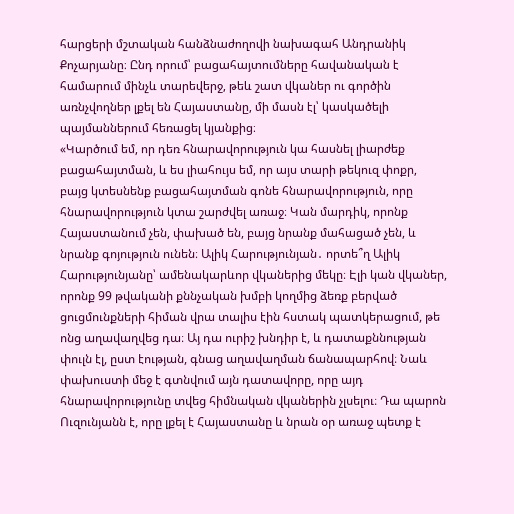հարցերի մշտական հանձնաժողովի նախագահ Անդրանիկ Քոչարյանը։ Ընդ որում՝ բացահայտումները հավանական է համարում մինչև տարեվերջ, թեև շատ վկաներ ու գործին առնչվողներ լքել են Հայաստանը, մի մասն էլ՝ կասկածելի պայմաններում հեռացել կյանքից։
«Կարծում եմ, որ դեռ հնարավորություն կա հասնել լիարժեք բացահայտման, և ես լիահույս եմ, որ այս տարի թեկուզ փոքր, բայց կտեսնենք բացահայտման գոնե հնարավորություն, որը հնարավորություն կտա շարժվել առաջ։ Կան մարդիկ, որոնք Հայաստանում չեն, փախած են, բայց նրանք մահացած չեն, և նրանք գոյություն ունեն։ Ալիկ Հարությունյան․ որտե՞ղ Ալիկ Հարությունյանը՝ ամենակարևոր վկաներից մեկը։ Էլի կան վկաներ, որոնք 99 թվականի քննչական խմբի կողմից ձեռք բերված ցուցմունքների հիման վրա տալիս էին հստակ պատկերացում, թե ոնց աղավաղվեց դա։ Այ դա ուրիշ խնդիր է, և դատաքննության փուլն էլ, ըստ էության, գնաց աղավաղման ճանապարհով։ Նաև փախուստի մեջ է գտնվում այն դատավորը, որը այդ հնարավորությունը տվեց հիմնական վկաներին չլսելու։ Դա պարոն Ուզունյանն է, որը լքել է Հայաստանը և նրան օր առաջ պետք է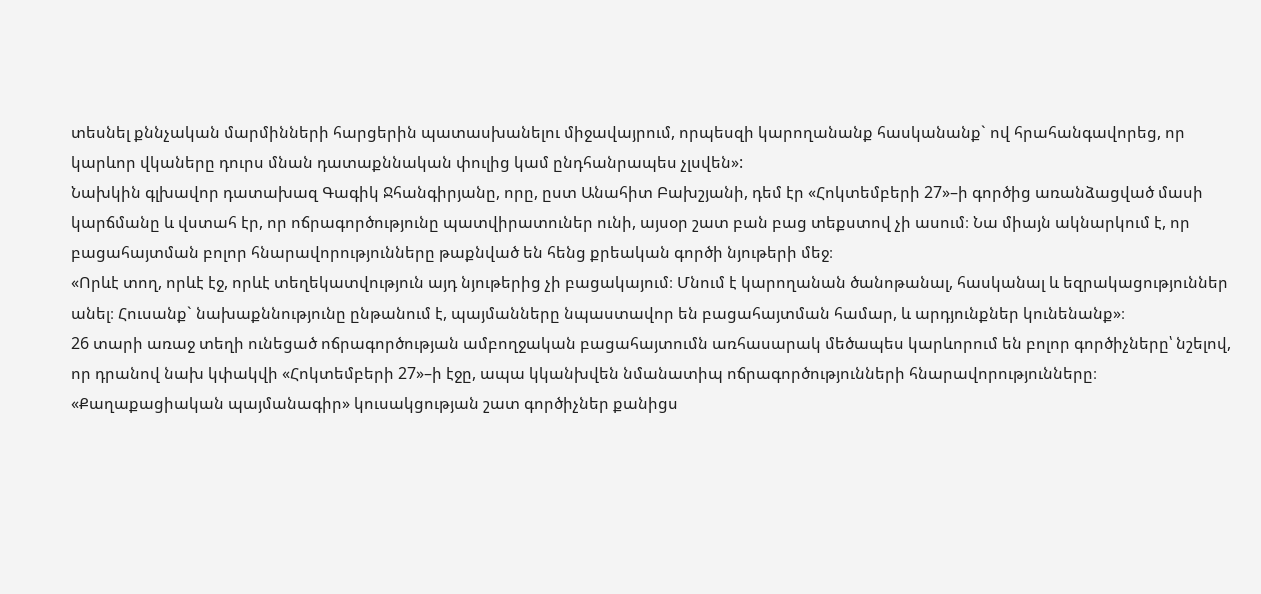տեսնել քննչական մարմինների հարցերին պատասխանելու միջավայրում, որպեսզի կարողանանք հասկանանք` ով հրահանգավորեց, որ կարևոր վկաները դուրս մնան դատաքննական փուլից կամ ընդհանրապես չլսվեն»:
Նախկին գլխավոր դատախազ Գագիկ Ջհանգիրյանը, որը, ըստ Անահիտ Բախշյանի, դեմ էր «Հոկտեմբերի 27»–ի գործից առանձացված մասի կարճմանը և վստահ էր, որ ոճրագործությունը պատվիրատուներ ունի, այսօր շատ բան բաց տեքստով չի ասում։ Նա միայն ակնարկում է, որ բացահայտման բոլոր հնարավորությունները թաքնված են հենց քրեական գործի նյութերի մեջ։
«Որևէ տող, որևէ էջ, որևէ տեղեկատվություն այդ նյութերից չի բացակայում։ Մնում է կարողանան ծանոթանալ, հասկանալ և եզրակացություններ անել։ Հուսանք` նախաքննությունը ընթանում է, պայմանները նպաստավոր են բացահայտման համար, և արդյունքներ կունենանք»։
26 տարի առաջ տեղի ունեցած ոճրագործության ամբողջական բացահայտումն առհասարակ մեծապես կարևորում են բոլոր գործիչները՝ նշելով, որ դրանով նախ կփակվի «Հոկտեմբերի 27»–ի էջը, ապա կկանխվեն նմանատիպ ոճրագործությունների հնարավորությունները։ «Քաղաքացիական պայմանագիր» կուսակցության շատ գործիչներ քանիցս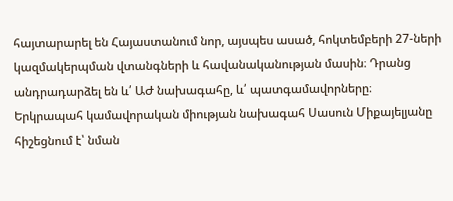հայտարարել են Հայաստանում նոր, այսպես ասած, հոկտեմբերի 27-ների կազմակերպման վտանգների և հավանականության մասին։ Դրանց անդրադարձել են և՛ ԱԺ նախագահը, և՛ պատգամավորները։
Երկրապահ կամավորական միության նախագահ Սասուն Միքայելյանը հիշեցնում է՝ նման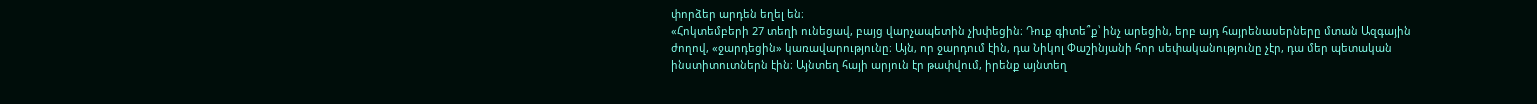փորձեր արդեն եղել են։
«Հոկտեմբերի 27 տեղի ունեցավ, բայց վարչապետին չխփեցին։ Դուք գիտե՞ք՝ ինչ արեցին, երբ այդ հայրենասերները մտան Ազգային ժողով, «ջարդեցին» կառավարությունը։ Այն, որ ջարդում էին, դա Նիկոլ Փաշինյանի հոր սեփականությունը չէր, դա մեր պետական ինստիտուտներն էին։ Այնտեղ հայի արյուն էր թափվում, իրենք այնտեղ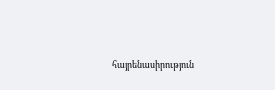հայրենասիրություն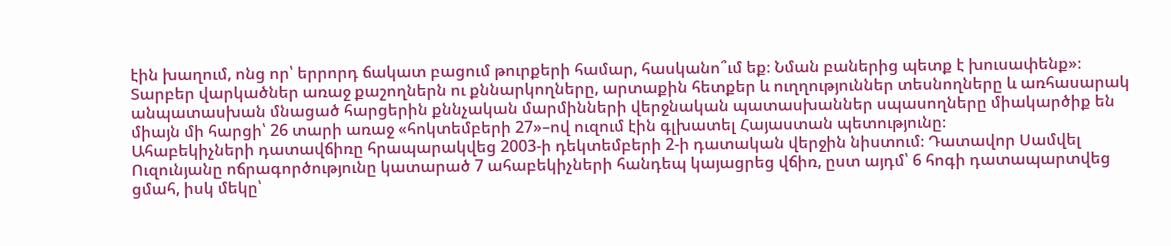էին խաղում, ոնց որ՝ երրորդ ճակատ բացում թուրքերի համար, հասկանո՞ւմ եք։ Նման բաներից պետք է խուսափենք»։
Տարբեր վարկածներ առաջ քաշողներն ու քննարկողները, արտաքին հետքեր և ուղղություններ տեսնողները և առհասարակ անպատասխան մնացած հարցերին քննչական մարմինների վերջնական պատասխաններ սպասողները միակարծիք են միայն մի հարցի՝ 26 տարի առաջ «հոկտեմբերի 27»–ով ուզում էին գլխատել Հայաստան պետությունը։
Ահաբեկիչների դատավճիռը հրապարակվեց 2003-ի դեկտեմբերի 2-ի դատական վերջին նիստում։ Դատավոր Սամվել Ուզունյանը ոճրագործությունը կատարած 7 ահաբեկիչների հանդեպ կայացրեց վճիռ, ըստ այդմ՝ 6 հոգի դատապարտվեց ցմահ, իսկ մեկը՝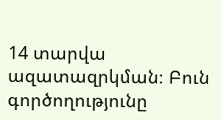14 տարվա ազատազրկման։ Բուն գործողությունը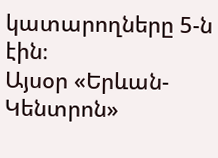կատարողները 5-ն էին։
Այսօր «Երևան-Կենտրոն»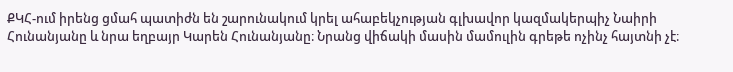ՔԿՀ-ում իրենց ցմահ պատիժն են շարունակում կրել ահաբեկչության գլխավոր կազմակերպիչ Նաիրի Հունանյանը և նրա եղբայր Կարեն Հունանյանը։ Նրանց վիճակի մասին մամուլին գրեթե ոչինչ հայտնի չէ։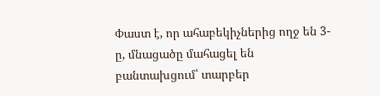Փաստ է, որ ահաբեկիչներից ողջ են 3-ը, մնացածը մահացել են բանտախցում՝ տարբեր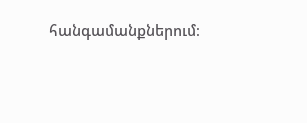հանգամանքներում։